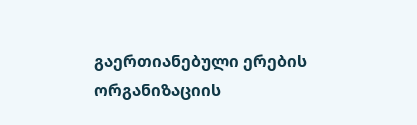გაერთიანებული ერების ორგანიზაციის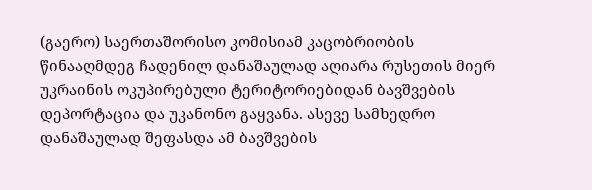(გაერო) საერთაშორისო კომისიამ კაცობრიობის წინააღმდეგ ჩადენილ დანაშაულად აღიარა რუსეთის მიერ უკრაინის ოკუპირებული ტერიტორიებიდან ბავშვების დეპორტაცია და უკანონო გაყვანა. ასევე სამხედრო დანაშაულად შეფასდა ამ ბავშვების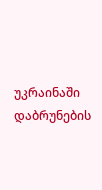უკრაინაში დაბრუნების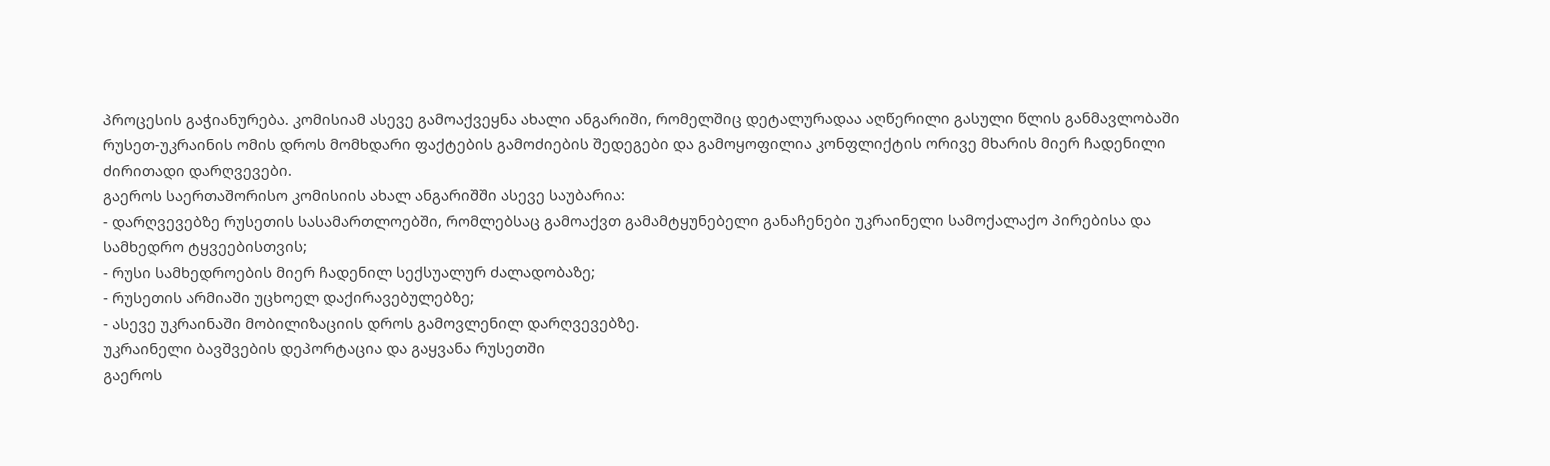პროცესის გაჭიანურება. კომისიამ ასევე გამოაქვეყნა ახალი ანგარიში, რომელშიც დეტალურადაა აღწერილი გასული წლის განმავლობაში რუსეთ-უკრაინის ომის დროს მომხდარი ფაქტების გამოძიების შედეგები და გამოყოფილია კონფლიქტის ორივე მხარის მიერ ჩადენილი ძირითადი დარღვევები.
გაეროს საერთაშორისო კომისიის ახალ ანგარიშში ასევე საუბარია:
- დარღვევებზე რუსეთის სასამართლოებში, რომლებსაც გამოაქვთ გამამტყუნებელი განაჩენები უკრაინელი სამოქალაქო პირებისა და სამხედრო ტყვეებისთვის;
- რუსი სამხედროების მიერ ჩადენილ სექსუალურ ძალადობაზე;
- რუსეთის არმიაში უცხოელ დაქირავებულებზე;
- ასევე უკრაინაში მობილიზაციის დროს გამოვლენილ დარღვევებზე.
უკრაინელი ბავშვების დეპორტაცია და გაყვანა რუსეთში
გაეროს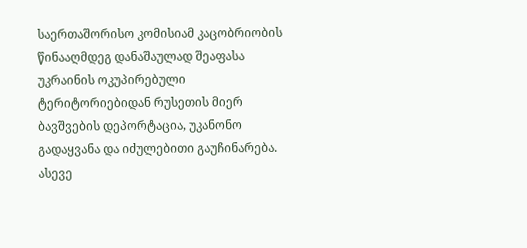საერთაშორისო კომისიამ კაცობრიობის წინააღმდეგ დანაშაულად შეაფასა უკრაინის ოკუპირებული ტერიტორიებიდან რუსეთის მიერ ბავშვების დეპორტაცია, უკანონო გადაყვანა და იძულებითი გაუჩინარება. ასევე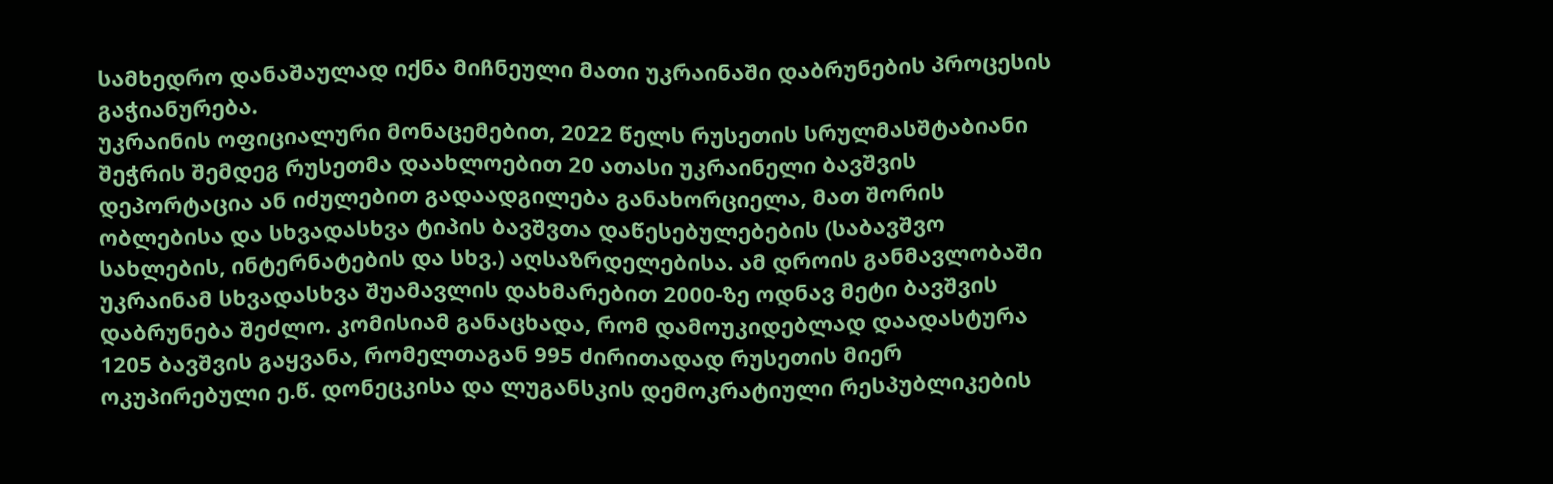სამხედრო დანაშაულად იქნა მიჩნეული მათი უკრაინაში დაბრუნების პროცესის გაჭიანურება.
უკრაინის ოფიციალური მონაცემებით, 2022 წელს რუსეთის სრულმასშტაბიანი შეჭრის შემდეგ რუსეთმა დაახლოებით 20 ათასი უკრაინელი ბავშვის დეპორტაცია ან იძულებით გადაადგილება განახორციელა, მათ შორის ობლებისა და სხვადასხვა ტიპის ბავშვთა დაწესებულებების (საბავშვო სახლების, ინტერნატების და სხვ.) აღსაზრდელებისა. ამ დროის განმავლობაში უკრაინამ სხვადასხვა შუამავლის დახმარებით 2000-ზე ოდნავ მეტი ბავშვის დაბრუნება შეძლო. კომისიამ განაცხადა, რომ დამოუკიდებლად დაადასტურა 1205 ბავშვის გაყვანა, რომელთაგან 995 ძირითადად რუსეთის მიერ ოკუპირებული ე.წ. დონეცკისა და ლუგანსკის დემოკრატიული რესპუბლიკების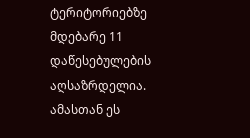ტერიტორიებზე მდებარე 11 დაწესებულების აღსაზრდელია. ამასთან ეს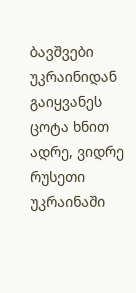ბავშვები უკრაინიდან გაიყვანეს ცოტა ხნით ადრე, ვიდრე რუსეთი უკრაინაში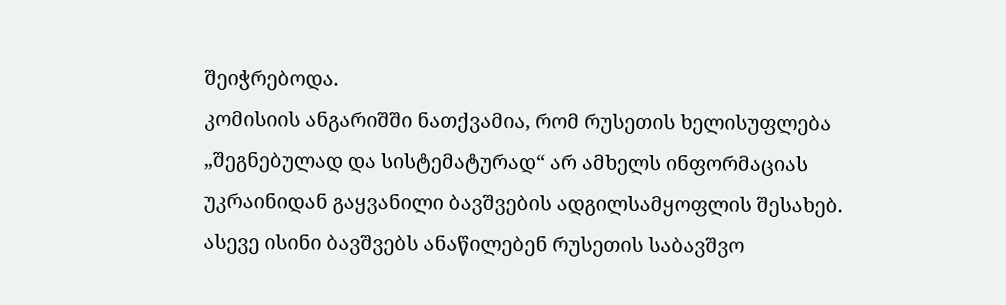შეიჭრებოდა.
კომისიის ანგარიშში ნათქვამია, რომ რუსეთის ხელისუფლება „შეგნებულად და სისტემატურად“ არ ამხელს ინფორმაციას უკრაინიდან გაყვანილი ბავშვების ადგილსამყოფლის შესახებ. ასევე ისინი ბავშვებს ანაწილებენ რუსეთის საბავშვო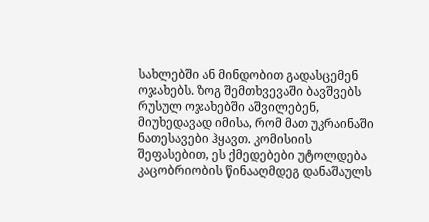სახლებში ან მინდობით გადასცემენ ოჯახებს. ზოგ შემთხვევაში ბავშვებს რუსულ ოჯახებში აშვილებენ, მიუხედავად იმისა, რომ მათ უკრაინაში ნათესავები ჰყავთ. კომისიის შეფასებით, ეს ქმედებები უტოლდება კაცობრიობის წინააღმდეგ დანაშაულს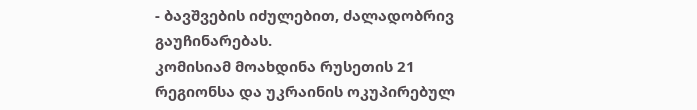- ბავშვების იძულებით, ძალადობრივ გაუჩინარებას.
კომისიამ მოახდინა რუსეთის 21 რეგიონსა და უკრაინის ოკუპირებულ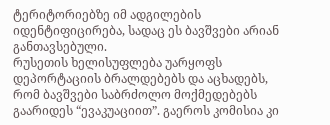ტერიტორიებზე იმ ადგილების იდენტიფიცირება, სადაც ეს ბავშვები არიან განთავსებული.
რუსეთის ხელისუფლება უარყოფს დეპორტაციის ბრალდებებს და აცხადებს, რომ ბავშვები საბრძოლო მოქმედებებს გაარიდეს “ევაკუაციით”. გაეროს კომისია კი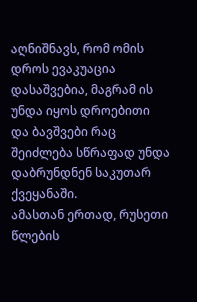აღნიშნავს, რომ ომის დროს ევაკუაცია დასაშვებია, მაგრამ ის უნდა იყოს დროებითი და ბავშვები რაც შეიძლება სწრაფად უნდა დაბრუნდნენ საკუთარ ქვეყანაში.
ამასთან ერთად, რუსეთი წლების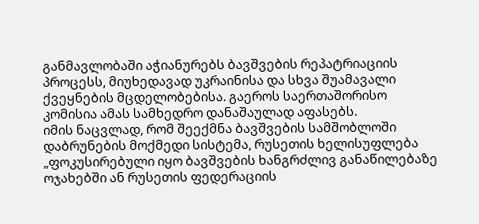განმავლობაში აჭიანურებს ბავშვების რეპატრიაციის პროცესს, მიუხედავად უკრაინისა და სხვა შუამავალი ქვეყნების მცდელობებისა. გაეროს საერთაშორისო კომისია ამას სამხედრო დანაშაულად აფასებს.
იმის ნაცვლად, რომ შეექმნა ბავშვების სამშობლოში დაბრუნების მოქმედი სისტემა, რუსეთის ხელისუფლება „ფოკუსირებული იყო ბავშვების ხანგრძლივ განაწილებაზე ოჯახებში ან რუსეთის ფედერაციის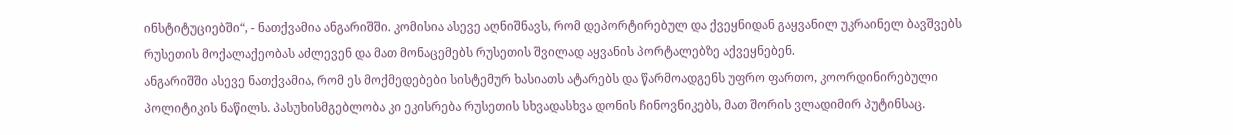ინსტიტუციებში“, - ნათქვამია ანგარიშში. კომისია ასევე აღნიშნავს, რომ დეპორტირებულ და ქვეყნიდან გაყვანილ უკრაინელ ბავშვებს რუსეთის მოქალაქეობას აძლევენ და მათ მონაცემებს რუსეთის შვილად აყვანის პორტალებზე აქვეყნებენ.
ანგარიშში ასევე ნათქვამია, რომ ეს მოქმედებები სისტემურ ხასიათს ატარებს და წარმოადგენს უფრო ფართო, კოორდინირებული პოლიტიკის ნაწილს. პასუხისმგებლობა კი ეკისრება რუსეთის სხვადასხვა დონის ჩინოვნიკებს, მათ შორის ვლადიმირ პუტინსაც.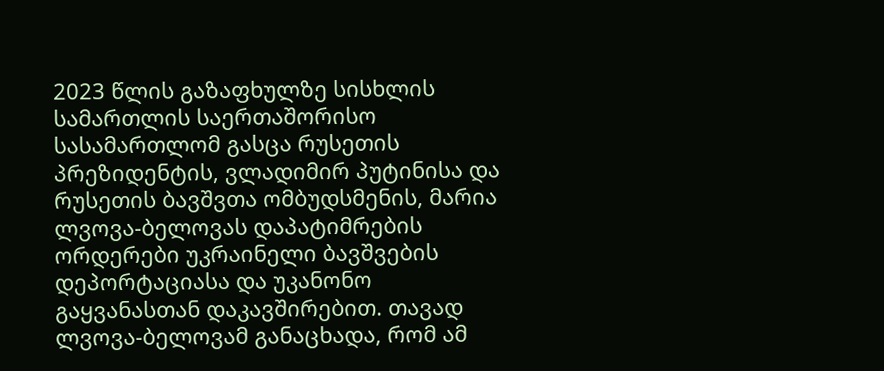2023 წლის გაზაფხულზე სისხლის სამართლის საერთაშორისო სასამართლომ გასცა რუსეთის პრეზიდენტის, ვლადიმირ პუტინისა და რუსეთის ბავშვთა ომბუდსმენის, მარია ლვოვა-ბელოვას დაპატიმრების ორდერები უკრაინელი ბავშვების დეპორტაციასა და უკანონო გაყვანასთან დაკავშირებით. თავად ლვოვა-ბელოვამ განაცხადა, რომ ამ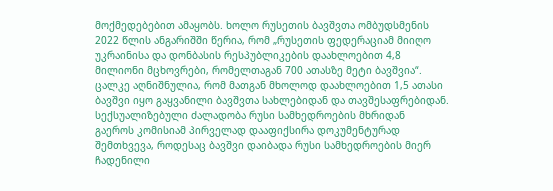მოქმედებებით ამაყობს. ხოლო რუსეთის ბავშვთა ომბუდსმენის 2022 წლის ანგარიშში წერია, რომ „რუსეთის ფედერაციამ მიიღო უკრაინისა და დონბასის რესპუბლიკების დაახლოებით 4,8 მილიონი მცხოვრები, რომელთაგან 700 ათასზე მეტი ბავშვია“. ცალკე აღნიშნულია, რომ მათგან მხოლოდ დაახლოებით 1,5 ათასი ბავშვი იყო გაყვანილი ბავშვთა სახლებიდან და თავშესაფრებიდან.
სექსუალიზებული ძალადობა რუსი სამხედროების მხრიდან
გაეროს კომისიამ პირველად დააფიქსირა დოკუმენტურად შემთხვევა, როდესაც ბავშვი დაიბადა რუსი სამხედროების მიერ ჩადენილი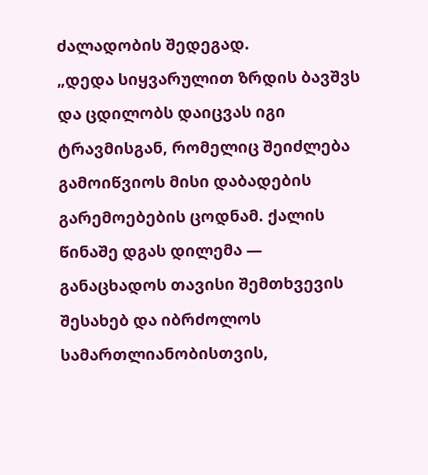ძალადობის შედეგად.
„დედა სიყვარულით ზრდის ბავშვს და ცდილობს დაიცვას იგი ტრავმისგან, რომელიც შეიძლება გამოიწვიოს მისი დაბადების გარემოებების ცოდნამ. ქალის წინაშე დგას დილემა — განაცხადოს თავისი შემთხვევის შესახებ და იბრძოლოს სამართლიანობისთვის,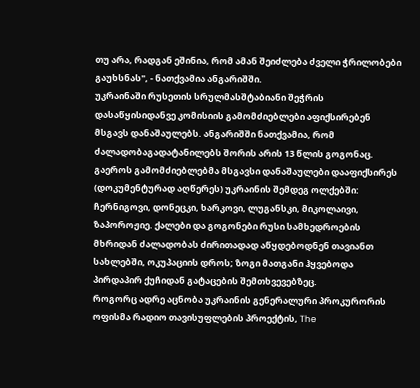თუ არა, რადგან ეშინია, რომ ამან შეიძლება ძველი ჭრილობები გაუხსნას", - ნათქვამია ანგარიშში.
უკრაინაში რუსეთის სრულმასშტაბიანი შეჭრის დასაწყისიდანვე კომისიის გამომძიებლები აფიქსირებენ მსგავს დანაშაულებს. ანგარიშში ნათქვამია, რომ ძალადობაგადატანილებს შორის არის 13 წლის გოგონაც.
გაეროს გამომძიებლებმა მსგავსი დანაშაულები დააფიქსირეს (დოკუმენტურად აღწერეს) უკრაინის შემდეგ ოლქებში: ჩერნიგოვი, დონეცკი, ხარკოვი, ლუგანსკი, მიკოლაივი, ზაპოროჟიე. ქალები და გოგონები რუსი სამხედროების მხრიდან ძალადობას ძირითადად აწყდებოდნენ თავიანთ სახლებში, ოკუპაციის დროს; ზოგი მათგანი ჰყვებოდა პირდაპირ ქუჩიდან გატაცების შემთხვევებზეც.
როგორც ადრე აცნობა უკრაინის გენერალური პროკურორის ოფისმა რადიო თავისუფლების პროექტის, The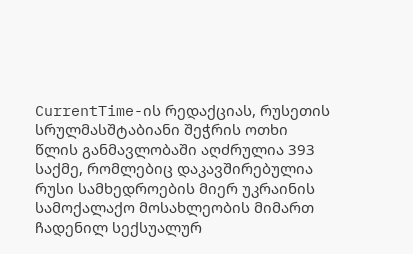CurrentTime-ის რედაქციას, რუსეთის სრულმასშტაბიანი შეჭრის ოთხი წლის განმავლობაში აღძრულია 393 საქმე, რომლებიც დაკავშირებულია რუსი სამხედროების მიერ უკრაინის სამოქალაქო მოსახლეობის მიმართ ჩადენილ სექსუალურ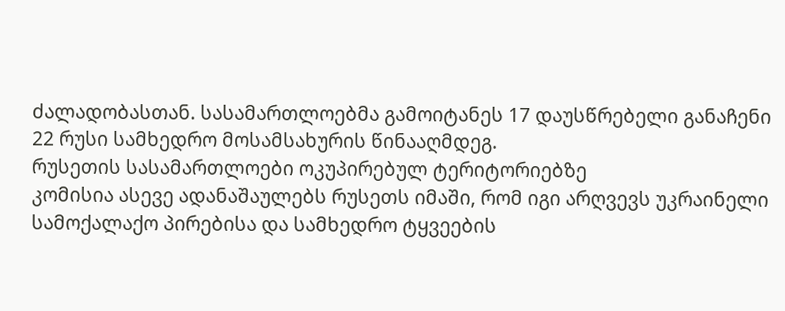ძალადობასთან. სასამართლოებმა გამოიტანეს 17 დაუსწრებელი განაჩენი 22 რუსი სამხედრო მოსამსახურის წინააღმდეგ.
რუსეთის სასამართლოები ოკუპირებულ ტერიტორიებზე
კომისია ასევე ადანაშაულებს რუსეთს იმაში, რომ იგი არღვევს უკრაინელი სამოქალაქო პირებისა და სამხედრო ტყვეების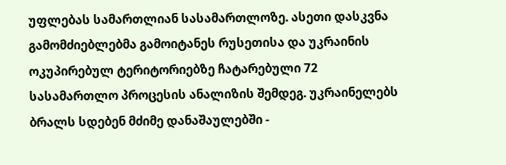უფლებას სამართლიან სასამართლოზე. ასეთი დასკვნა გამომძიებლებმა გამოიტანეს რუსეთისა და უკრაინის ოკუპირებულ ტერიტორიებზე ჩატარებული 72 სასამართლო პროცესის ანალიზის შემდეგ. უკრაინელებს ბრალს სდებენ მძიმე დანაშაულებში -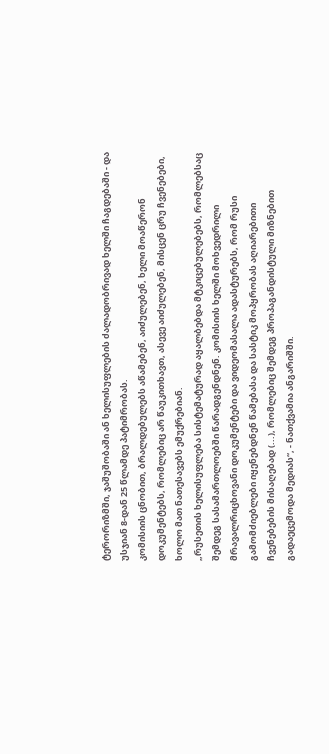ტერორიზმში, ჯაშუშობაში ან ხელისუფლების ძალადობრივად ხელში ჩაგდებაში - და უსჯიან 8-დან 25 წლამდე პატიმრობას.
კომისიის ცნობით, ბრალდებულებს აწამებენ, აიძულებენ, ხელი მოაწერონ დოკუმენტებს, რომლებიც არ წაუკითხავთ, ასევე აიძულებენ, მისცენ ცრუ ჩვენებები, ხოლო მათ ნათესავებს ემუქრებიან.
„რუსეთის ხელისუფლება სისტემატურად აყალბებდა მტკიცებულებებს, რომლებსაც შემდეგ სასამართლოებში წარადგენდნენ. კომისიის ხელში მოხვედრილი მრავალრიცხოვანი დოკუმენტები და ვიდეომასალა ადასტურებს, რომ რუსი გამომძიებლები იყენებდნენ წამებასა და სასტიკ მოპყრობას აღიარებითი ჩვენებების მისაღებად (...), რომლებიც შემდეგ პროპაგანდისტული მიზნებით გადაეცემოდა მედიას“, - ნათქვამია ანგარიშში.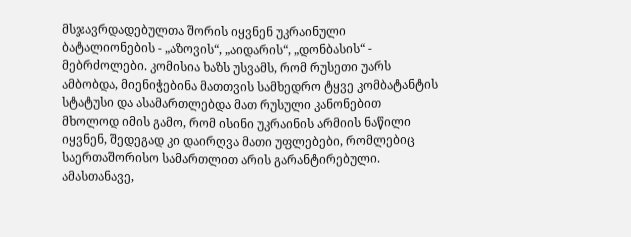მსჯავრდადებულთა შორის იყვნენ უკრაინული ბატალიონების - „აზოვის“, „აიდარის“, „დონბასის“ - მებრძოლები. კომისია ხაზს უსვამს, რომ რუსეთი უარს ამბობდა, მიენიჭებინა მათთვის სამხედრო ტყვე კომბატანტის სტატუსი და ასამართლებდა მათ რუსული კანონებით მხოლოდ იმის გამო, რომ ისინი უკრაინის არმიის ნაწილი იყვნენ, შედეგად კი დაირღვა მათი უფლებები, რომლებიც საერთაშორისო სამართლით არის გარანტირებული.
ამასთანავე,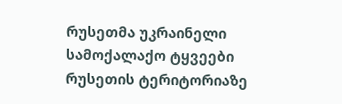რუსეთმა უკრაინელი სამოქალაქო ტყვეები რუსეთის ტერიტორიაზე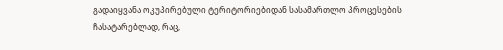გადაიყვანა ოკუპირებული ტერიტორიებიდან სასამართლო პროცესების ჩასატარებლად, რაც,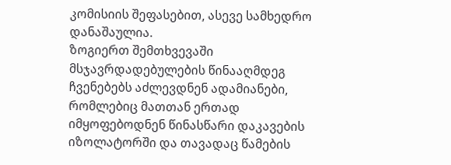კომისიის შეფასებით, ასევე სამხედრო დანაშაულია.
ზოგიერთ შემთხვევაში მსჯავრდადებულების წინააღმდეგ ჩვენებებს აძლევდნენ ადამიანები, რომლებიც მათთან ერთად იმყოფებოდნენ წინასწარი დაკავების იზოლატორში და თავადაც წამების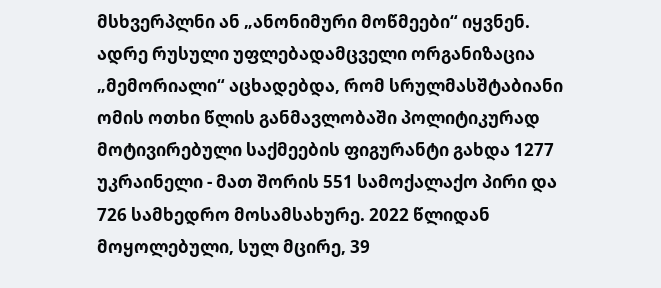მსხვერპლნი ან „ანონიმური მოწმეები“ იყვნენ.
ადრე რუსული უფლებადამცველი ორგანიზაცია „მემორიალი“ აცხადებდა, რომ სრულმასშტაბიანი ომის ოთხი წლის განმავლობაში პოლიტიკურად მოტივირებული საქმეების ფიგურანტი გახდა 1277 უკრაინელი - მათ შორის 551 სამოქალაქო პირი და 726 სამხედრო მოსამსახურე. 2022 წლიდან მოყოლებული, სულ მცირე, 39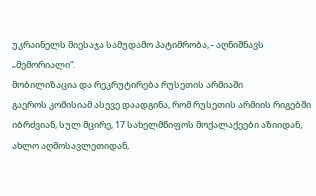უკრაინელს მიესაჯა სამუდამო პატიმრობა, - აღნიშნავს „მემორიალი“.
მობილიზაცია და რეკრუტირება რუსეთის არმიაში
გაეროს კომისიამ ასევე დაადგინა, რომ რუსეთის არმიის რიგებში იბრძვიან, სულ მცირე, 17 სახელმწიფოს მოქალაქეები აზიიდან, ახლო აღმოსავლეთიდან,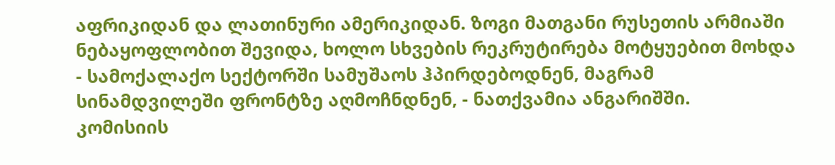აფრიკიდან და ლათინური ამერიკიდან. ზოგი მათგანი რუსეთის არმიაში ნებაყოფლობით შევიდა, ხოლო სხვების რეკრუტირება მოტყუებით მოხდა - სამოქალაქო სექტორში სამუშაოს ჰპირდებოდნენ, მაგრამ სინამდვილეში ფრონტზე აღმოჩნდნენ, - ნათქვამია ანგარიშში.
კომისიის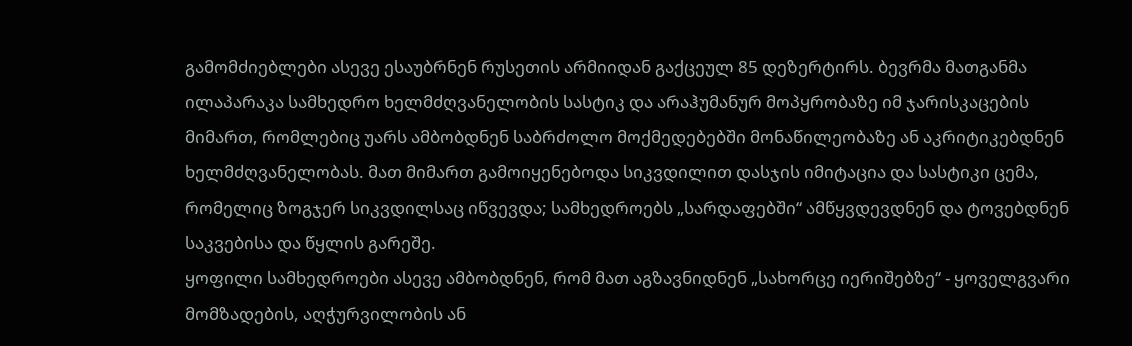გამომძიებლები ასევე ესაუბრნენ რუსეთის არმიიდან გაქცეულ 85 დეზერტირს. ბევრმა მათგანმა ილაპარაკა სამხედრო ხელმძღვანელობის სასტიკ და არაჰუმანურ მოპყრობაზე იმ ჯარისკაცების მიმართ, რომლებიც უარს ამბობდნენ საბრძოლო მოქმედებებში მონაწილეობაზე ან აკრიტიკებდნენ ხელმძღვანელობას. მათ მიმართ გამოიყენებოდა სიკვდილით დასჯის იმიტაცია და სასტიკი ცემა, რომელიც ზოგჯერ სიკვდილსაც იწვევდა; სამხედროებს „სარდაფებში“ ამწყვდევდნენ და ტოვებდნენ საკვებისა და წყლის გარეშე.
ყოფილი სამხედროები ასევე ამბობდნენ, რომ მათ აგზავნიდნენ „სახორცე იერიშებზე“ - ყოველგვარი მომზადების, აღჭურვილობის ან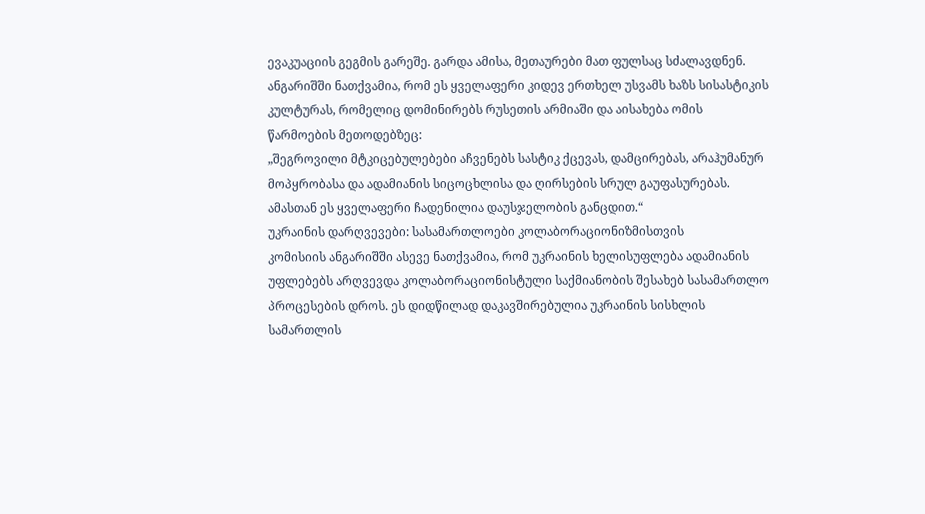ევაკუაციის გეგმის გარეშე. გარდა ამისა, მეთაურები მათ ფულსაც სძალავდნენ.
ანგარიშში ნათქვამია, რომ ეს ყველაფერი კიდევ ერთხელ უსვამს ხაზს სისასტიკის კულტურას, რომელიც დომინირებს რუსეთის არმიაში და აისახება ომის წარმოების მეთოდებზეც:
„შეგროვილი მტკიცებულებები აჩვენებს სასტიკ ქცევას, დამცირებას, არაჰუმანურ მოპყრობასა და ადამიანის სიცოცხლისა და ღირსების სრულ გაუფასურებას. ამასთან ეს ყველაფერი ჩადენილია დაუსჯელობის განცდით.“
უკრაინის დარღვევები: სასამართლოები კოლაბორაციონიზმისთვის
კომისიის ანგარიშში ასევე ნათქვამია, რომ უკრაინის ხელისუფლება ადამიანის უფლებებს არღვევდა კოლაბორაციონისტული საქმიანობის შესახებ სასამართლო პროცესების დროს. ეს დიდწილად დაკავშირებულია უკრაინის სისხლის სამართლის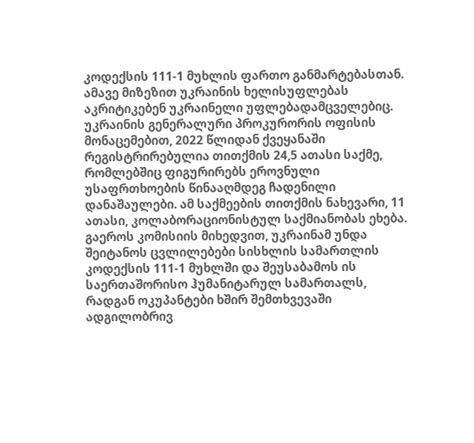კოდექსის 111-1 მუხლის ფართო განმარტებასთან. ამავე მიზეზით უკრაინის ხელისუფლებას აკრიტიკებენ უკრაინელი უფლებადამცველებიც.
უკრაინის გენერალური პროკურორის ოფისის მონაცემებით, 2022 წლიდან ქვეყანაში რეგისტრირებულია თითქმის 24,5 ათასი საქმე, რომლებშიც ფიგურირებს ეროვნული უსაფრთხოების წინააღმდეგ ჩადენილი დანაშაულები. ამ საქმეების თითქმის ნახევარი, 11 ათასი, კოლაბორაციონისტულ საქმიანობას ეხება.
გაეროს კომისიის მიხედვით, უკრაინამ უნდა შეიტანოს ცვლილებები სისხლის სამართლის კოდექსის 111-1 მუხლში და შეუსაბამოს ის საერთაშორისო ჰუმანიტარულ სამართალს, რადგან ოკუპანტები ხშირ შემთხვევაში ადგილობრივ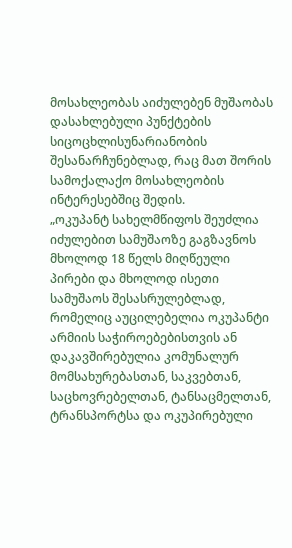მოსახლეობას აიძულებენ მუშაობას დასახლებული პუნქტების სიცოცხლისუნარიანობის შესანარჩუნებლად, რაც მათ შორის სამოქალაქო მოსახლეობის ინტერესებშიც შედის.
„ოკუპანტ სახელმწიფოს შეუძლია იძულებით სამუშაოზე გაგზავნოს მხოლოდ 18 წელს მიღწეული პირები და მხოლოდ ისეთი სამუშაოს შესასრულებლად, რომელიც აუცილებელია ოკუპანტი არმიის საჭიროებებისთვის ან დაკავშირებულია კომუნალურ მომსახურებასთან, საკვებთან, საცხოვრებელთან, ტანსაცმელთან, ტრანსპორტსა და ოკუპირებული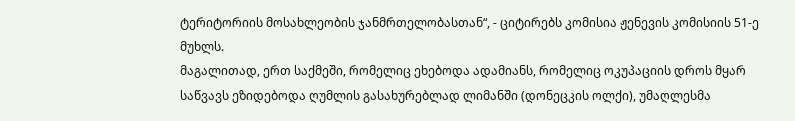ტერიტორიის მოსახლეობის ჯანმრთელობასთან“, - ციტირებს კომისია ჟენევის კომისიის 51-ე მუხლს.
მაგალითად, ერთ საქმეში, რომელიც ეხებოდა ადამიანს, რომელიც ოკუპაციის დროს მყარ საწვავს ეზიდებოდა ღუმლის გასახურებლად ლიმანში (დონეცკის ოლქი), უმაღლესმა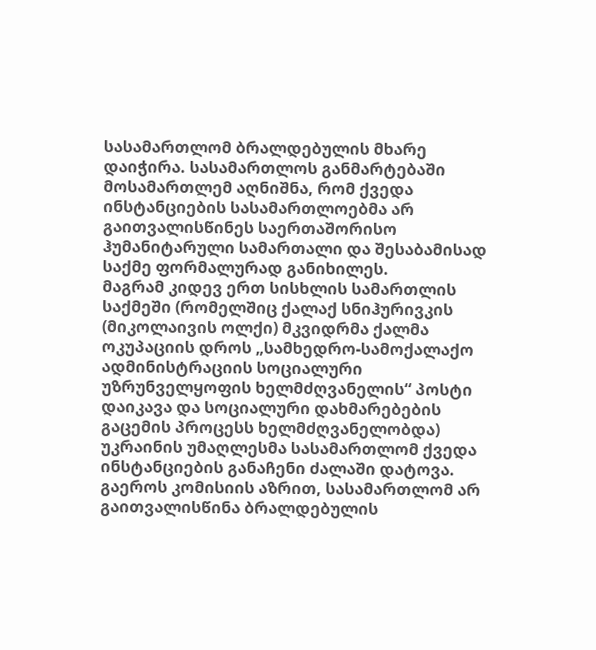სასამართლომ ბრალდებულის მხარე დაიჭირა. სასამართლოს განმარტებაში მოსამართლემ აღნიშნა, რომ ქვედა ინსტანციების სასამართლოებმა არ გაითვალისწინეს საერთაშორისო ჰუმანიტარული სამართალი და შესაბამისად საქმე ფორმალურად განიხილეს.
მაგრამ კიდევ ერთ სისხლის სამართლის საქმეში (რომელშიც ქალაქ სნიჰურივკის (მიკოლაივის ოლქი) მკვიდრმა ქალმა ოკუპაციის დროს „სამხედრო-სამოქალაქო ადმინისტრაციის სოციალური უზრუნველყოფის ხელმძღვანელის“ პოსტი დაიკავა და სოციალური დახმარებების გაცემის პროცესს ხელმძღვანელობდა) უკრაინის უმაღლესმა სასამართლომ ქვედა ინსტანციების განაჩენი ძალაში დატოვა. გაეროს კომისიის აზრით, სასამართლომ არ გაითვალისწინა ბრალდებულის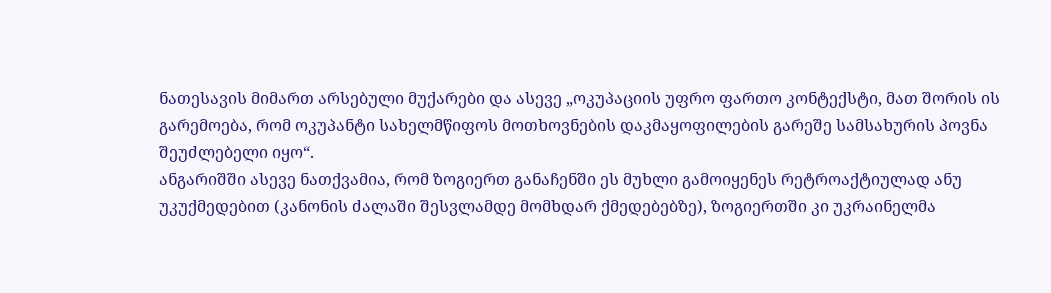ნათესავის მიმართ არსებული მუქარები და ასევე „ოკუპაციის უფრო ფართო კონტექსტი, მათ შორის ის გარემოება, რომ ოკუპანტი სახელმწიფოს მოთხოვნების დაკმაყოფილების გარეშე სამსახურის პოვნა შეუძლებელი იყო“.
ანგარიშში ასევე ნათქვამია, რომ ზოგიერთ განაჩენში ეს მუხლი გამოიყენეს რეტროაქტიულად ანუ უკუქმედებით (კანონის ძალაში შესვლამდე მომხდარ ქმედებებზე), ზოგიერთში კი უკრაინელმა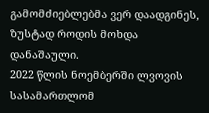გამომძიებლებმა ვერ დაადგინეს, ზუსტად როდის მოხდა დანაშაული.
2022 წლის ნოემბერში ლვოვის სასამართლომ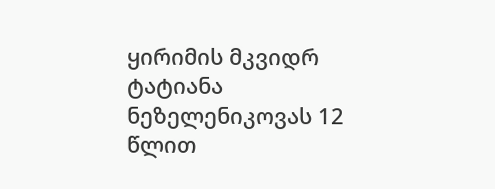ყირიმის მკვიდრ ტატიანა ნეზელენიკოვას 12 წლით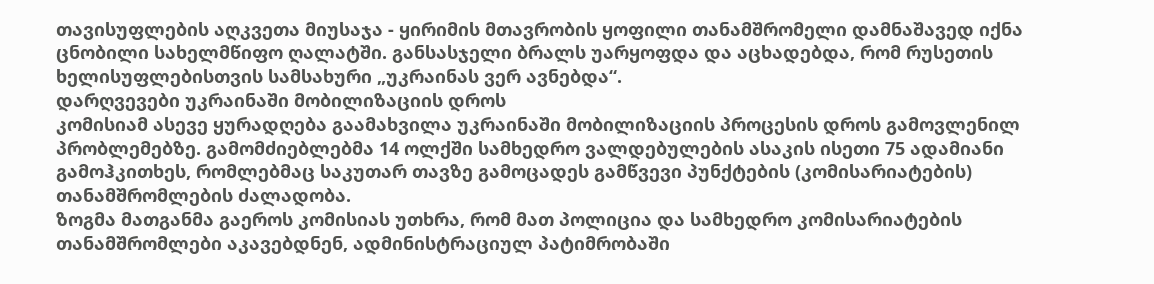თავისუფლების აღკვეთა მიუსაჯა - ყირიმის მთავრობის ყოფილი თანამშრომელი დამნაშავედ იქნა ცნობილი სახელმწიფო ღალატში. განსასჯელი ბრალს უარყოფდა და აცხადებდა, რომ რუსეთის ხელისუფლებისთვის სამსახური „უკრაინას ვერ ავნებდა“.
დარღვევები უკრაინაში მობილიზაციის დროს
კომისიამ ასევე ყურადღება გაამახვილა უკრაინაში მობილიზაციის პროცესის დროს გამოვლენილ პრობლემებზე. გამომძიებლებმა 14 ოლქში სამხედრო ვალდებულების ასაკის ისეთი 75 ადამიანი გამოჰკითხეს, რომლებმაც საკუთარ თავზე გამოცადეს გამწვევი პუნქტების (კომისარიატების) თანამშრომლების ძალადობა.
ზოგმა მათგანმა გაეროს კომისიას უთხრა, რომ მათ პოლიცია და სამხედრო კომისარიატების თანამშრომლები აკავებდნენ, ადმინისტრაციულ პატიმრობაში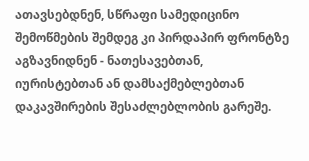ათავსებდნენ, სწრაფი სამედიცინო შემოწმების შემდეგ კი პირდაპირ ფრონტზე აგზავნიდნენ - ნათესავებთან, იურისტებთან ან დამსაქმებლებთან დაკავშირების შესაძლებლობის გარეშე.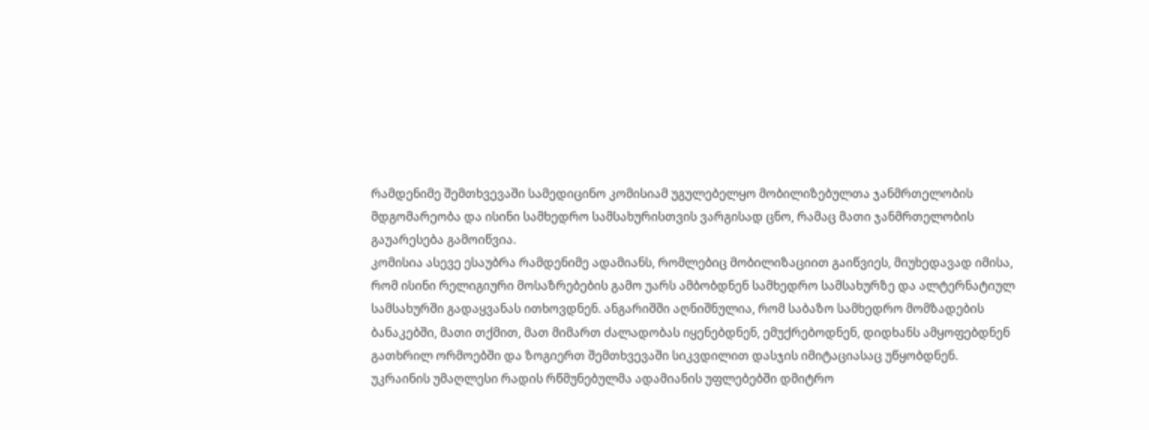რამდენიმე შემთხვევაში სამედიცინო კომისიამ უგულებელყო მობილიზებულთა ჯანმრთელობის მდგომარეობა და ისინი სამხედრო სამსახურისთვის ვარგისად ცნო, რამაც მათი ჯანმრთელობის გაუარესება გამოიწვია.
კომისია ასევე ესაუბრა რამდენიმე ადამიანს, რომლებიც მობილიზაციით გაიწვიეს, მიუხედავად იმისა, რომ ისინი რელიგიური მოსაზრებების გამო უარს ამბობდნენ სამხედრო სამსახურზე და ალტერნატიულ სამსახურში გადაყვანას ითხოვდნენ. ანგარიშში აღნიშნულია, რომ საბაზო სამხედრო მომზადების ბანაკებში, მათი თქმით, მათ მიმართ ძალადობას იყენებდნენ, ემუქრებოდნენ, დიდხანს ამყოფებდნენ გათხრილ ორმოებში და ზოგიერთ შემთხვევაში სიკვდილით დასჯის იმიტაციასაც უწყობდნენ.
უკრაინის უმაღლესი რადის რწმუნებულმა ადამიანის უფლებებში დმიტრო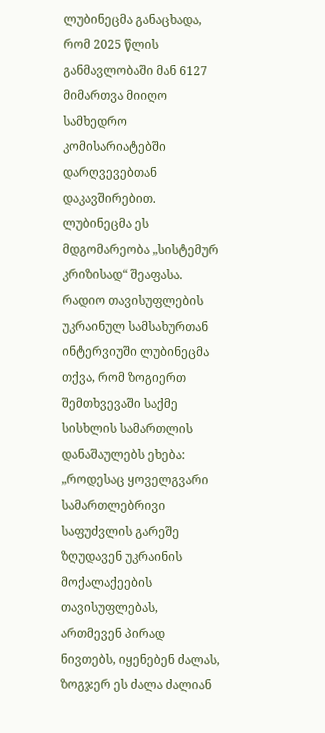ლუბინეცმა განაცხადა, რომ 2025 წლის განმავლობაში მან 6127 მიმართვა მიიღო სამხედრო კომისარიატებში დარღვევებთან დაკავშირებით. ლუბინეცმა ეს მდგომარეობა „სისტემურ კრიზისად“ შეაფასა. რადიო თავისუფლების უკრაინულ სამსახურთან ინტერვიუში ლუბინეცმა თქვა, რომ ზოგიერთ შემთხვევაში საქმე სისხლის სამართლის დანაშაულებს ეხება:
„როდესაც ყოველგვარი სამართლებრივი საფუძვლის გარეშე ზღუდავენ უკრაინის მოქალაქეების თავისუფლებას, ართმევენ პირად ნივთებს, იყენებენ ძალას, ზოგჯერ ეს ძალა ძალიან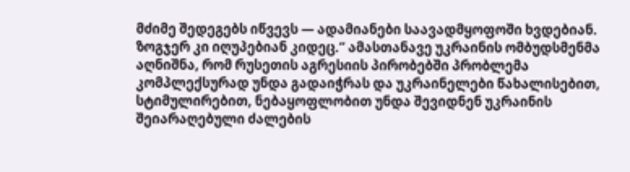მძიმე შედეგებს იწვევს — ადამიანები საავადმყოფოში ხვდებიან. ზოგჯერ კი იღუპებიან კიდეც.“ ამასთანავე უკრაინის ომბუდსმენმა აღნიშნა, რომ რუსეთის აგრესიის პირობებში პრობლემა კომპლექსურად უნდა გადაიჭრას და უკრაინელები წახალისებით, სტიმულირებით, ნებაყოფლობით უნდა შევიდნენ უკრაინის შეიარაღებული ძალების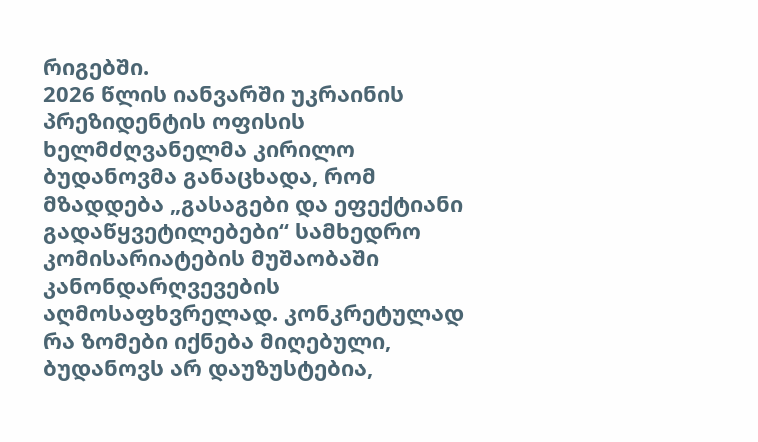რიგებში.
2026 წლის იანვარში უკრაინის პრეზიდენტის ოფისის ხელმძღვანელმა კირილო ბუდანოვმა განაცხადა, რომ მზადდება „გასაგები და ეფექტიანი გადაწყვეტილებები“ სამხედრო კომისარიატების მუშაობაში კანონდარღვევების აღმოსაფხვრელად. კონკრეტულად რა ზომები იქნება მიღებული, ბუდანოვს არ დაუზუსტებია,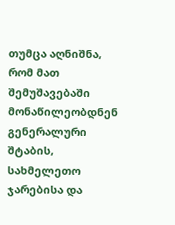თუმცა აღნიშნა, რომ მათ შემუშავებაში მონაწილეობდნენ გენერალური შტაბის, სახმელეთო ჯარებისა და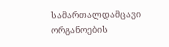სამართალდამცავი ორგანოების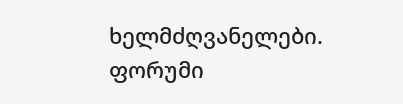ხელმძღვანელები.
ფორუმი